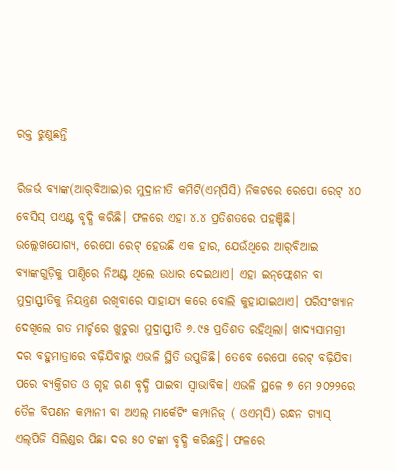ରକ୍ତ ଝୁଣୁଛନ୍ତି

ରିଜର୍ଭ ବ୍ୟାଙ୍କ(ଆର୍‌ବିଆଇ)ର ମୁଦ୍ରାନୀତି କମିଟି(ଏମ୍‌ପିସି) ନିକଟରେ ରେପୋ ରେଟ୍‌ ୪୦ ବେସିସ୍‌ ପଏଣ୍ଟ ବୃଦ୍ଧି କରିଛି। ଫଳରେ ଏହା ୪.୪ ପ୍ରତିଶତରେ ପହଞ୍ଚିଛି। ଉଲ୍ଲେଖଯୋଗ୍ୟ, ରେପୋ ରେଟ୍‌ ହେଉଛି ଏକ ହାର, ଯେଉଁଥିରେ ଆର୍‌ବିଆଇ ବ୍ୟାଙ୍କଗୁଡ଼ିକୁ ପାଣ୍ଠିରେ ନିଅଣ୍ଟ ଥିଲେ ଉଧାର ଦେଇଥାଏ। ଏହା ଇନ୍‌ଫ୍ଲେଶନ ବା ମୁଦ୍ରାସ୍ଫୀତିକୁ ନିୟନ୍ତ୍ରଣ ରଖିବାରେ ସାହାଯ୍ୟ କରେ ବୋଲି କୁହାଯାଇଥାଏ। ପରିସଂଖ୍ୟାନ ଦେଖିଲେ ଗତ ମାର୍ଚ୍ଚରେ ଖୁଚୁରା ମୁଦ୍ରାସ୍ଫୀତି ୬.୯୫ ପ୍ରତିଶତ ରହିଥିଲା। ଖାଦ୍ୟସାମଗ୍ରୀ ଦର ବହୁମାତ୍ରାରେ ବଢ଼ିଯିବାରୁ ଏଭଳି ସ୍ଥିତି ଉପୁଜିଛି। ତେବେ ରେପୋ ରେଟ୍‌ ବଢ଼ିଯିବା ପରେ ବ୍ୟକ୍ତିଗତ ଓ ଗୃହ ଋଣ ବୃଦ୍ଧି ପାଇବା ସ୍ବାଭାବିକ। ଏଭଳି ସ୍ଥଳେ ୭ ମେ ୨୦୨୨ରେ ତୈଳ ବିପଣନ କମ୍ପାନୀ ବା ଅଏଲ୍‌ ମାର୍କେଟିଂ କମ୍ପାନିଜ୍‌ ( ଓଏମ୍‌ସି) ରନ୍ଧନ ଗ୍ୟାସ୍‌ ଏଲ୍‌ପିଜି ସିଲିଣ୍ଡର ପିଛା ଦର ୫୦ ଟଙ୍କା ବୃଦ୍ଧି କରିଛନ୍ତି। ଫଳରେ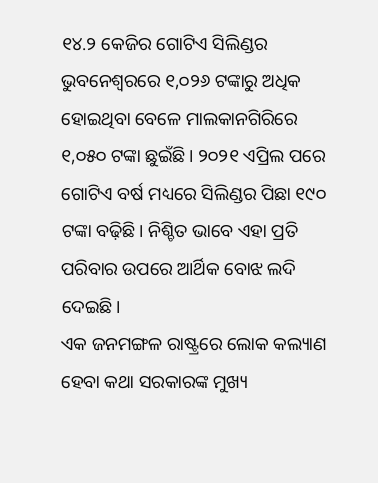୧୪.୨ କେଜିର ଗୋଟିଏ ସିଲିଣ୍ଡର ଭୁବନେଶ୍ୱରରେ ୧,୦୨୬ ଟଙ୍କାରୁ ଅଧିକ ହୋଇଥିବା ବେଳେ ମାଲକାନଗିରିରେ ୧,୦୫୦ ଟଙ୍କା ଛୁଇଁଛି। ୨୦୨୧ ଏପ୍ରିଲ ପରେ ଗୋଟିଏ ବର୍ଷ ମଧ୍ୟରେ ସିଲିଣ୍ଡର ପିଛା ୧୯୦ ଟଙ୍କା ବଢ଼ିଛି। ନିଶ୍ଚିତ ଭାବେ ଏହା ପ୍ରତି ପରିବାର ଉପରେ ଆର୍ଥିକ ବୋଝ ଲଦି ଦେଇଛି।
ଏକ ଜନମଙ୍ଗଳ ରାଷ୍ଟ୍ରରେ ଲୋକ କଲ୍ୟାଣ ହେବା କଥା ସରକାରଙ୍କ ମୁଖ୍ୟ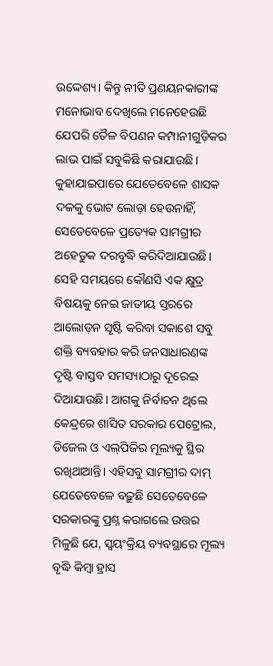ଉଦ୍ଦେଶ୍ୟ। କିନ୍ତୁ ନୀତି ପ୍ରଣୟନକାରୀଙ୍କ ମନୋଭାବ ଦେଖିଲେ ମନେହେଉଛି ଯେପରି ତୈଳ ବିପଣନ କମ୍ପାନୀଗୁଡ଼ିକର ଲାଭ ପାଇଁ ସବୁକିଛି କରାଯାଉଛି। କୁହାଯାଇପାରେ ଯେତେବେଳେ ଶାସକ ଦଳକୁ ଭୋଟ ଲୋଡ଼ା ହେଉନାହିଁ, ସେତେବେଳେ ପ୍ରତ୍ୟେକ ସାମଗ୍ରୀର ଅହେତୁକ ଦରବୃଦ୍ଧି କରିଦିଆଯାଉଛି। ସେହି ସମୟରେ କୌଣସି ଏକ କ୍ଷୁଦ୍ର ବିଷୟକୁ ନେଇ ଜାତୀୟ ସ୍ତରରେ ଆଲୋଡ଼ନ ସୃଷ୍ଟି କରିବା ସକାଶେ ସବୁ ଶକ୍ତି ବ୍ୟବହାର କରି ଜନସାଧାରଣଙ୍କ ଦୃଷ୍ଟି ବାସ୍ତବ ସମସ୍ୟାଠାରୁ ଦୂରେଇ ଦିଆଯାଉଛି। ଆଗକୁ ନିର୍ବାଚନ ଥିଲେ କେନ୍ଦ୍ରରେ ଶାସିତ ସରକାର ପେଟ୍ରୋଲ, ଡିଜେଲ ଓ ଏଲ୍‌ପିଜିର ମୂଲ୍ୟକୁ ସ୍ଥିର ରଖିଥାଆନ୍ତି। ଏହିସବୁ ସାମଗ୍ରୀର ଦାମ୍‌ ଯେତେବେଳେ ବଢ଼ୁଛି ସେତେବେଳେ ସରକାରଙ୍କୁ ପ୍ରଶ୍ନ କରାଗଲେ ଉତ୍ତର ମିଳୁଛି ଯେ, ସ୍ବୟଂକ୍ରିୟ ବ୍ୟବସ୍ଥାରେ ମୂଲ୍ୟ ବୃଦ୍ଧି କିମ୍ବା ହ୍ରାସ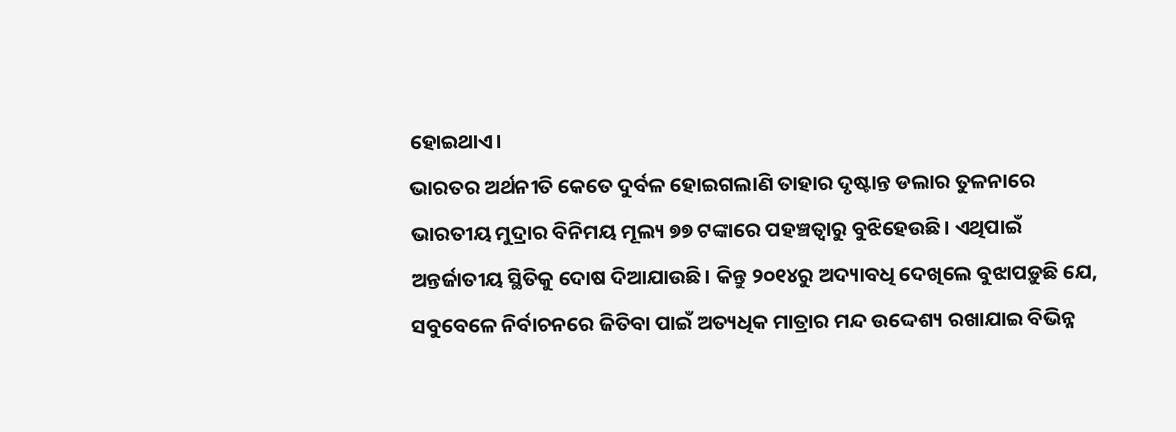ହୋଇଥାଏ।
ଭାରତର ଅର୍ଥନୀତି କେତେ ଦୁର୍ବଳ ହୋଇଗଲାଣି ତାହାର ଦୃଷ୍ଟାନ୍ତ ଡଲାର ତୁଳନାରେ ଭାରତୀୟ ମୁଦ୍ରାର ବିନିମୟ ମୂଲ୍ୟ ୭୭ ଟଙ୍କାରେ ପହଞ୍ଚତ୍ବାରୁ ବୁଝିହେଉଛି। ଏଥିପାଇଁ ଅନ୍ତର୍ଜାତୀୟ ସ୍ଥିତିକୁ ଦୋଷ ଦିଆଯାଉଛି। କିନ୍ତୁ ୨୦୧୪ରୁ ଅଦ୍ୟାବଧି ଦେଖିଲେ ବୁଝାପଡ଼ୁଛି ଯେ, ସବୁବେଳେ ନିର୍ବାଚନରେ ଜିତିବା ପାଇଁ ଅତ୍ୟଧିକ ମାତ୍ରାର ମନ୍ଦ ଉଦ୍ଦେଶ୍ୟ ରଖାଯାଇ ବିଭିନ୍ନ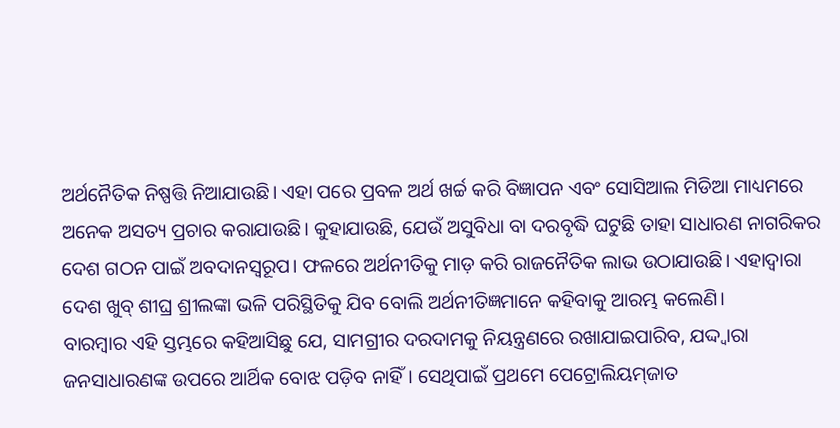ଅର୍ଥନୈତିକ ନିଷ୍ପତ୍ତି ନିଆଯାଉଛି। ଏହା ପରେ ପ୍ରବଳ ଅର୍ଥ ଖର୍ଚ୍ଚ କରି ବିଜ୍ଞାପନ ଏବଂ ସୋସିଆଲ ମିଡିଆ ମାଧ୍ୟମରେ ଅନେକ ଅସତ୍ୟ ପ୍ରଚାର କରାଯାଉଛି। କୁହାଯାଉଛି, ଯେଉଁ ଅସୁବିଧା ବା ଦରବୃଦ୍ଧି ଘଟୁଛି ତାହା ସାଧାରଣ ନାଗରିକର ଦେଶ ଗଠନ ପାଇଁ ଅବଦାନସ୍ବରୂପ। ଫଳରେ ଅର୍ଥନୀତିକୁ ମାଡ଼ କରି ରାଜନୈତିକ ଲାଭ ଉଠାଯାଉଛି। ଏହାଦ୍ୱାରା ଦେଶ ଖୁବ୍‌ ଶୀଘ୍ର ଶ୍ରୀଲଙ୍କା ଭଳି ପରିସ୍ଥିତିକୁ ଯିବ ବୋଲି ଅର୍ଥନୀତିଜ୍ଞମାନେ କହିବାକୁ ଆରମ୍ଭ କଲେଣି।
ବାରମ୍ବାର ଏହି ସ୍ତମ୍ଭରେ କହିଆସିଛୁ ଯେ, ସାମଗ୍ରୀର ଦରଦାମକୁ ନିୟନ୍ତ୍ରଣରେ ରଖାଯାଇପାରିବ, ଯଦ୍ଦ୍ବାରା ଜନସାଧାରଣଙ୍କ ଉପରେ ଆର୍ଥିକ ବୋଝ ପଡ଼ିବ ନାହିଁ। ସେଥିପାଇଁ ପ୍ରଥମେ ପେଟ୍ରୋଲିୟମ୍‌ଜାତ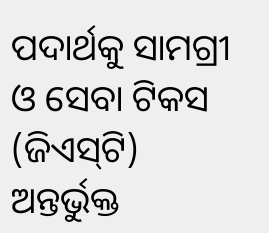ପଦାର୍ଥକୁ ସାମଗ୍ରୀ ଓ ସେବା ଟିକସ (ଜିଏସ୍‌ଟି) ଅନ୍ତର୍ଭୁକ୍ତ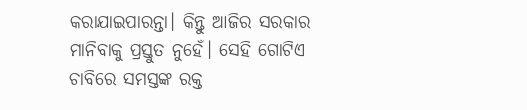କରାଯାଇପାରନ୍ତା। କିନ୍ତୁ ଆଜିର ସରକାର ମାନିବାକୁ ପ୍ରସ୍ତୁତ ନୁହେଁ। ସେହି ଗୋଟିଏ ଚାବିରେ ସମସ୍ତଙ୍କ ରକ୍ତ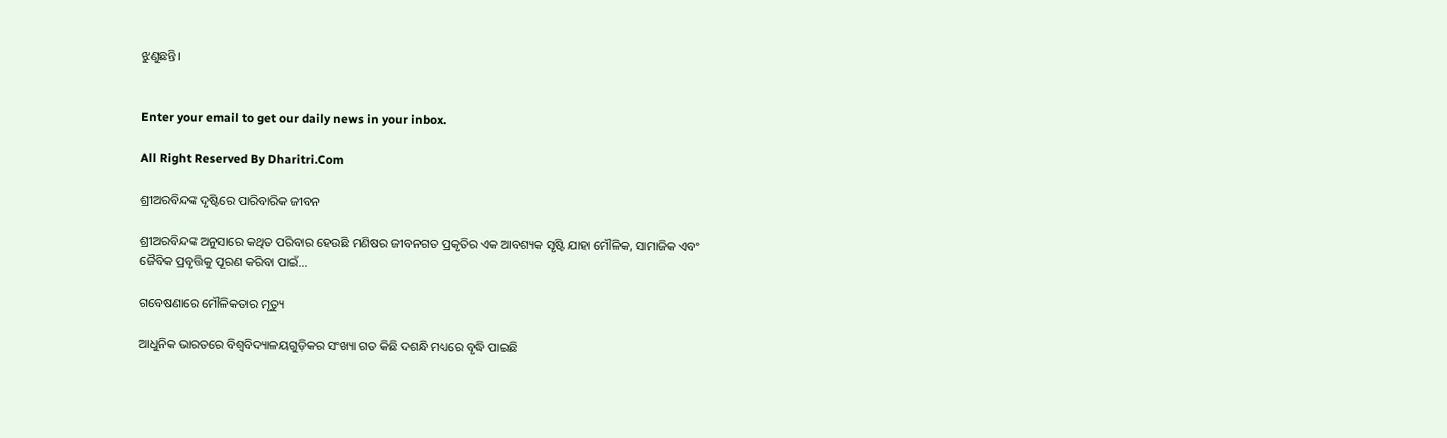ଝୁଣୁଛନ୍ତି।


Enter your email to get our daily news in your inbox.

All Right Reserved By Dharitri.Com

ଶ୍ରୀଅରବିନ୍ଦଙ୍କ ଦୃଷ୍ଟିରେ ପାରିବାରିକ ଜୀବନ

ଶ୍ରୀଅରବିନ୍ଦଙ୍କ ଅନୁସାରେ କଥିତ ପରିବାର ହେଉଛି ମଣିଷର ଜୀବନଗତ ପ୍ରକୃତିର ଏକ ଆବଶ୍ୟକ ସୃଷ୍ଟି ଯାହା ମୌଳିକ, ସାମାଜିକ ଏବଂ ଜୈବିକ ପ୍ରବୃତ୍ତିକୁ ପୂରଣ କରିବା ପାଇଁ…

ଗବେଷଣାରେ ମୌଳିକତାର ମୃତ୍ୟୁ

ଆଧୁନିକ ଭାରତରେ ବିଶ୍ୱବିଦ୍ୟାଳୟଗୁଡ଼ିକର ସଂଖ୍ୟା ଗତ କିଛି ଦଶନ୍ଧି ମଧ୍ୟରେ ବୃଦ୍ଧି ପାଇଛି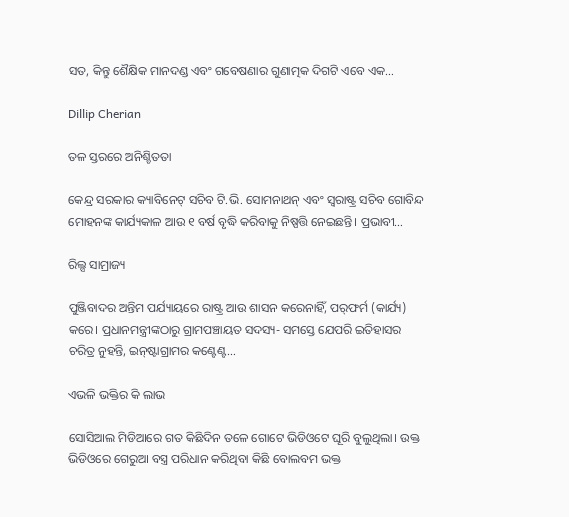ସତ, କିନ୍ତୁ ଶୈକ୍ଷିକ ମାନଦଣ୍ଡ ଏବଂ ଗବେଷଣାର ଗୁଣାତ୍ମକ ଦିଗଟି ଏବେ ଏକ…

Dillip Cherian

ତଳ ସ୍ତରରେ ଅନିଶ୍ଚିତତା

କେନ୍ଦ୍ର ସରକାର କ୍ୟାବିନେଟ୍‌ ସଚିବ ଟି.ଭି. ସୋମନାଥନ୍‌ ଏବଂ ସ୍ବରାଷ୍ଟ୍ର ସଚିବ ଗୋବିନ୍ଦ ମୋହନଙ୍କ କାର୍ଯ୍ୟକାଳ ଆଉ ୧ ବର୍ଷ ବୃଦ୍ଧି କରିବାକୁ ନିଷ୍ପତ୍ତି ନେଇଛନ୍ତି। ପ୍ରଭାବୀ…

ରିଲ୍ସ ସାମ୍ରାଜ୍ୟ

ପୁଞ୍ଜିବାଦର ଅନ୍ତିମ ପର୍ଯ୍ୟାୟରେ ରାଷ୍ଟ୍ର ଆଉ ଶାସନ କରେନାହିଁ, ପର୍‌ଫର୍ମ (କାର୍ଯ୍ୟ) କରେ। ପ୍ରଧାନମନ୍ତ୍ରୀଙ୍କଠାରୁ ଗ୍ରାମପଞ୍ଚାୟତ ସଦସ୍ୟ- ସମସ୍ତେ ଯେପରି ଇତିହାସର ଚରିତ୍ର ନୁହନ୍ତି, ଇନ୍‌ଷ୍ଟାଗ୍ରାମର କଣ୍ଟେଣ୍ଟ…

ଏଭଳି ଭକ୍ତିର କି ଲାଭ

ସୋସିଆଲ ମିଡିଆରେ ଗତ କିଛିଦିନ ତଳେ ଗୋଟେ ଭିଡିଓଟେ ଘୂରି ବୁଲୁଥିଲା। ଉକ୍ତ ଭିଡିଓରେ ଗେରୁଆ ବସ୍ତ୍ର ପରିଧାନ କରିଥିବା କିଛି ବୋଲବମ ଭକ୍ତ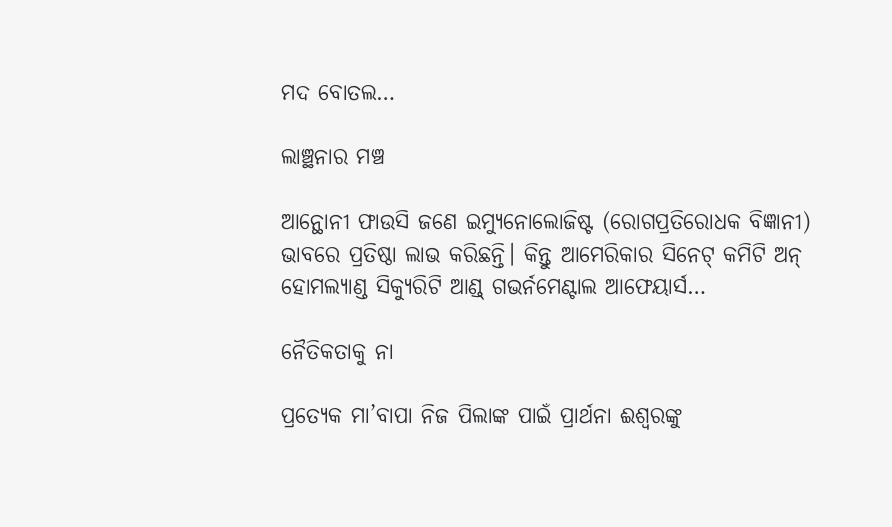ମଦ ବୋତଲ…

ଲାଞ୍ଛନାର ମଞ୍ଚ

ଆନ୍ଥୋନୀ ଫାଉସି ଜଣେ ଇମ୍ୟୁନୋଲୋଜିଷ୍ଟ (ରୋଗପ୍ରତିରୋଧକ ବିଜ୍ଞାନୀ) ଭାବରେ ପ୍ରତିଷ୍ଠା ଲାଭ କରିଛନ୍ତି। କିନ୍ତୁ ଆମେରିକାର ସିନେଟ୍‌ କମିଟି ଅନ୍‌ ହୋମଲ୍ୟାଣ୍ଡ ସିକ୍ୟୁରିଟି ଆଣ୍ଡ୍‌ ଗଭର୍ନମେଣ୍ଟାଲ ଆଫେୟାର୍ସ…

ନୈତିକତାକୁ ନା

ପ୍ରତ୍ୟେକ ମା’ବାପା ନିଜ ପିଲାଙ୍କ ପାଇଁ ପ୍ରାର୍ଥନା ଈଶ୍ୱରଙ୍କୁ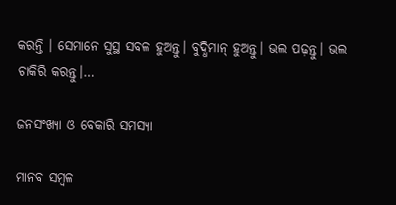କରନ୍ତି । ସେମାନେ ସୁସ୍ଥ ସବଳ ହୁଅନ୍ତୁ। ବୁଦ୍ଧିମାନ୍‌ ହୁଅନ୍ତୁ। ଭଲ ପଢ଼ନ୍ତୁ। ଭଲ ଚାକିରି କରନ୍ତୁ।…

ଜନସଂଖ୍ୟା ଓ ବେକାରି ସମସ୍ୟା

ମାନବ ସମ୍ବଳ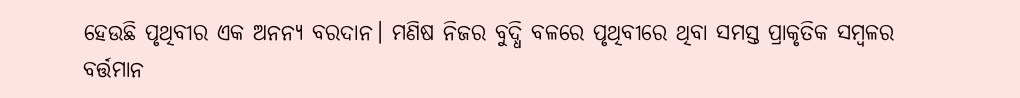ହେଉଛି ପୃଥିବୀର ଏକ ଅନନ୍ୟ ବରଦାନ। ମଣିଷ ନିଜର ବୁଦ୍ଧି ବଳରେ ପୃଥିବୀରେ ଥିବା ସମସ୍ତ ପ୍ରାକୃତିକ ସମ୍ବଳର ବର୍ତ୍ତମାନ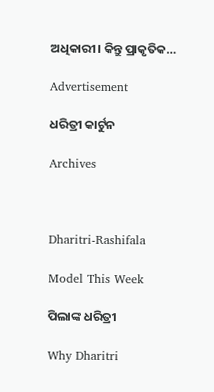ଅଧିକାରୀ। କିନ୍ତୁ ପ୍ରାକୃତିକ…

Advertisement

ଧରିତ୍ରୀ କାର୍ଟୁନ

Archives



Dharitri-Rashifala

Model This Week

ପିଲାଙ୍କ ଧରିତ୍ରୀ

Why Dharitri